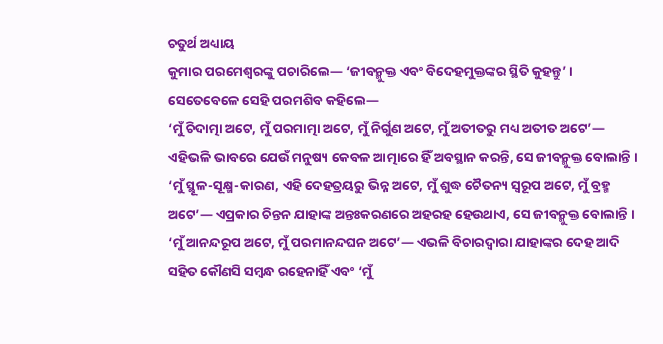ଚତୁର୍ଥ ଅଧ୍ୟାୟ
କୁମାର ପରମେଶ୍ୱରଙ୍କୁ ପଚାରିଲେ— ‘ଜୀବନ୍ମୁକ୍ତ ଏବଂ ବିଦେହମୁକ୍ତଙ୍କର ସ୍ଥିତି କୁହନ୍ତୁ’ । ସେତେବେଳେ ସେହି ପରମଶିବ କହିଲେ—
‘ମୁଁ ଚିଦାତ୍ମା ଅଟେ, ମୁଁ ପରମାତ୍ମା ଅଟେ, ମୁଁ ନିର୍ଗୁଣ ଅଟେ, ମୁଁ ଅତୀତରୁ ମଧ୍ୟ ଅତୀତ ଅଟେ’— ଏହିଭଳି ଭାବରେ ଯେଉଁ ମନୁଷ୍ୟ କେବଳ ଆତ୍ମାରେ ହିଁ ଅବସ୍ଥାନ କରନ୍ତି, ସେ ଜୀବନ୍ମୁକ୍ତ ବୋଲାନ୍ତି । ‘ମୁଁ ସ୍ଥୂଳ-ସୂକ୍ଷ୍ମ-କାରଣ, ଏହି ଦେହତ୍ରୟରୁ ଭିନ୍ନ ଅଟେ, ମୁଁ ଶୁଦ୍ଧ ଚୈତନ୍ୟ ସ୍ୱରୂପ ଅଟେ, ମୁଁ ବ୍ରହ୍ମ ଅଟେ’— ଏପ୍ରକାର ଚିନ୍ତନ ଯାହାଙ୍କ ଅନ୍ତଃକରଣରେ ଅହରହ ହେଉଥାଏ, ସେ ଜୀବନ୍ମୁକ୍ତ ବୋଲାନ୍ତି । ‘ମୁଁ ଆନନ୍ଦରୂପ ଅଟେ, ମୁଁ ପରମାନନ୍ଦଘନ ଅଟେ’— ଏଭଳି ବିଚାରଦ୍ୱାରା ଯାହାଙ୍କର ଦେହ ଆଦି ସହିତ କୌଣସି ସମ୍ବନ୍ଧ ରହେନାହିଁ ଏବଂ ‘ମୁଁ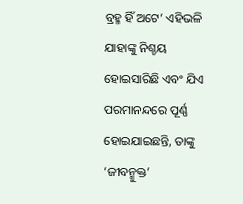ବ୍ରହ୍ମ ହିଁ ଅଟେ’ ଏହିଭଳି ଯାହାଙ୍କୁ ନିଶ୍ଚୟ ହୋଇସାରିଛି ଏବଂ ଯିଏ ପରମାନନ୍ଦରେ ପୂର୍ଣ୍ଣ ହୋଇଯାଇଛନ୍ତି, ତାଙ୍କୁ ‘ଜୀବନ୍ମୁକ୍ତ’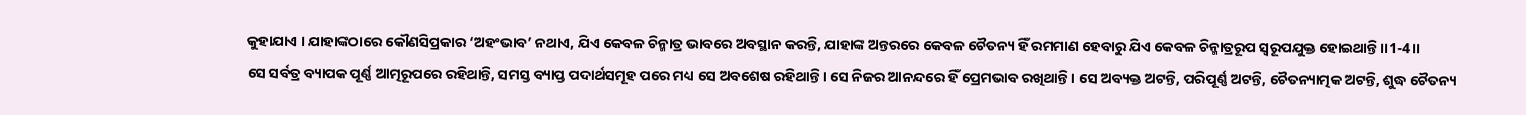କୁହାଯାଏ । ଯାହାଙ୍କଠାରେ କୌଣସିପ୍ରକାର ‘ଅହଂଭାବ’ ନଥାଏ, ଯିଏ କେବଳ ଚିନ୍ମାତ୍ର ଭାବରେ ଅବସ୍ଥାନ କରନ୍ତି, ଯାହାଙ୍କ ଅନ୍ତରରେ କେବଳ ଚୈତନ୍ୟ ହିଁ ରମମାଣ ହେବାରୁ ଯିଏ କେବଳ ଚିନ୍ମାତ୍ରରୂପ ସ୍ୱରୂପଯୁକ୍ତ ହୋଇଥାନ୍ତି ।।1-4।।
ସେ ସର୍ବତ୍ର ବ୍ୟାପକ ପୂର୍ଣ୍ଣ ଆତ୍ମରୂପରେ ରହିଥାନ୍ତି, ସମସ୍ତ ବ୍ୟାପ୍ତ ପଦାର୍ଥସମୂହ ପରେ ମଧ୍ୟ ସେ ଅବଶେଷ ରହିଥାନ୍ତି । ସେ ନିଜର ଆନନ୍ଦରେ ହିଁ ପ୍ରେମଭାବ ରଖିଥାନ୍ତି । ସେ ଅବ୍ୟକ୍ତ ଅଟନ୍ତି, ପରିପୂର୍ଣ୍ଣ ଅଟନ୍ତି, ଚୈତନ୍ୟାତ୍ମକ ଅଟନ୍ତି, ଶୁଦ୍ଧ ଚୈତନ୍ୟ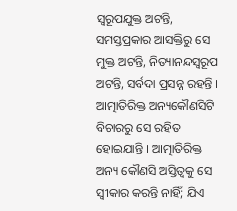ସ୍ୱରୂପଯୁକ୍ତ ଅଟନ୍ତି, ସମସ୍ତପ୍ରକାର ଆସକ୍ତିରୁ ସେ ମୁକ୍ତ ଅଟନ୍ତି, ନିତ୍ୟାନନ୍ଦସ୍ୱରୂପ ଅଟନ୍ତି, ସର୍ବଦା ପ୍ରସନ୍ନ ରହନ୍ତି । ଆତ୍ମାତିରିକ୍ତ ଅନ୍ୟକୌଣସିଟି ବିଚାରରୁ ସେ ରହିତ ହୋଇଯାନ୍ତି । ଆତ୍ମାତିରିକ୍ତ ଅନ୍ୟ କୌଣସି ଅସ୍ତିତ୍ୱକୁ ସେ ସ୍ୱୀକାର କରନ୍ତି ନାହିଁ; ଯିଏ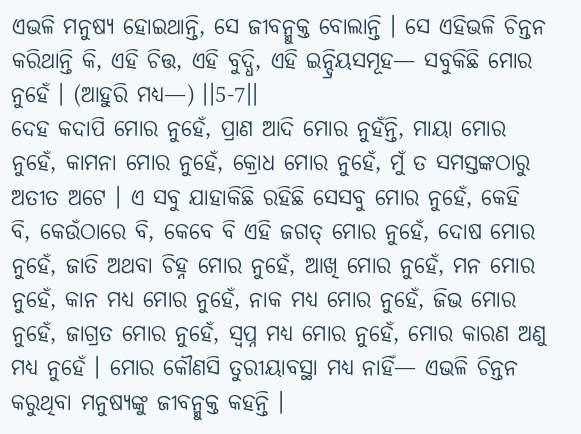ଏଭଳି ମନୁଷ୍ୟ ହୋଇଥାନ୍ତି, ସେ ଜୀବନ୍ମୁକ୍ତ ବୋଲାନ୍ତି । ସେ ଏହିଭଳି ଚିନ୍ତନ କରିଥାନ୍ତି କି, ଏହି ଚିତ୍ତ, ଏହି ବୁଦ୍ଧି, ଏହି ଇନ୍ଦ୍ରିୟସମୂହ— ସବୁକିଛି ମୋର ନୁହେଁ । (ଆହୁରି ମଧ୍ୟ—) ।।5-7।।
ଦେହ କଦାପି ମୋର ନୁହେଁ, ପ୍ରାଣ ଆଦି ମୋର ନୁହଁନ୍ତି, ମାୟା ମୋର ନୁହେଁ, କାମନା ମୋର ନୁହେଁ, କ୍ରୋଧ ମୋର ନୁହେଁ, ମୁଁ ତ ସମସ୍ତଙ୍କଠାରୁ ଅତୀତ ଅଟେ । ଏ ସବୁ ଯାହାକିଛି ରହିଛି ସେସବୁ ମୋର ନୁହେଁ, କେହି ବି, କେଉଁଠାରେ ବି, କେବେ ବି ଏହି ଜଗତ୍ ମୋର ନୁହେଁ, ଦୋଷ ମୋର ନୁହେଁ, ଜାତି ଅଥବା ଚିହ୍ନ ମୋର ନୁହେଁ, ଆଖି ମୋର ନୁହେଁ, ମନ ମୋର ନୁହେଁ, କାନ ମଧ୍ୟ ମୋର ନୁହେଁ, ନାକ ମଧ୍ୟ ମୋର ନୁହେଁ, ଜିଭ ମୋର ନୁହେଁ, ଜାଗ୍ରତ ମୋର ନୁହେଁ, ସ୍ୱପ୍ନ ମଧ୍ୟ ମୋର ନୁହେଁ, ମୋର କାରଣ ଅଣୁ ମଧ୍ୟ ନୁହେଁ । ମୋର କୌଣସି ତୁରୀୟାବସ୍ଥା ମଧ୍ୟ ନାହିଁ— ଏଭଳି ଚିନ୍ତନ କରୁଥିବା ମନୁଷ୍ୟଙ୍କୁ ଜୀବନ୍ମୁକ୍ତ କହନ୍ତି ।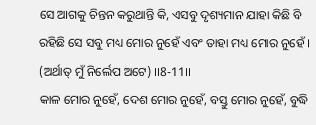ସେ ଆଗକୁ ଚିନ୍ତନ କରୁଥାନ୍ତି କି, ଏସବୁ ଦୃଶ୍ୟମାନ ଯାହା କିଛି ବି ରହିଛି ସେ ସବୁ ମଧ୍ୟ ମୋର ନୁହେଁ ଏବଂ ତାହା ମଧ୍ୟ ମୋର ନୁହେଁ । (ଅର୍ଥାତ୍ ମୁଁ ନିର୍ଲେପ ଅଟେ) ।।8-11।।
କାଳ ମୋର ନୁହେଁ, ଦେଶ ମୋର ନୁହେଁ, ବସ୍ତୁ ମୋର ନୁହେଁ, ବୁଦ୍ଧି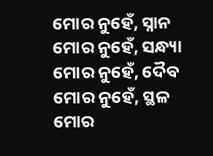ମୋର ନୁହେଁ, ସ୍ନାନ ମୋର ନୁହେଁ, ସନ୍ଧ୍ୟା ମୋର ନୁହେଁ, ଦୈବ ମୋର ନୁହେଁ, ସ୍ଥଳ ମୋର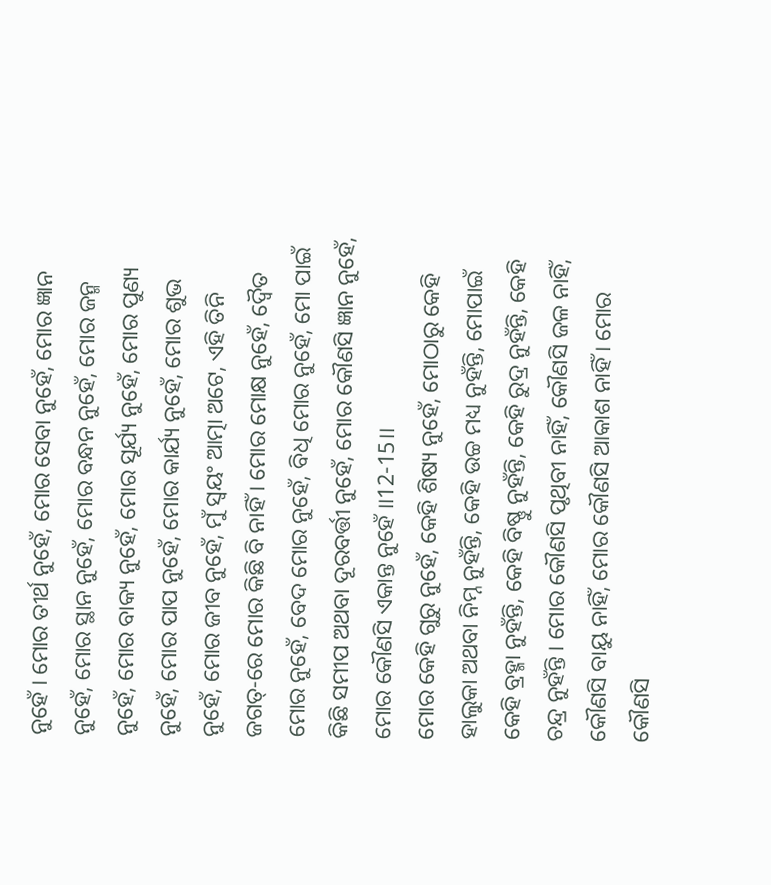ନୁହେଁ । ମୋର ତୀର୍ଥ ନୁହେଁ, ମୋର ସେବା ନୁହେଁ, ମୋର ଜ୍ଞାନ ନୁହେଁ, ମୋର ସ୍ଥାନ ନୁହେଁ, ମୋର ବନ୍ଧନ ନୁହେଁ, ମୋର ଜନ୍ମ ନୁହେଁ, ମୋର ବାକ୍ୟ ନୁହେଁ, ମୋର ସୂର୍ଯ୍ୟ ନୁହେଁ, ମୋର ପୁଣ୍ୟ ନୁହେଁ, ମୋର ପାପ ନୁହେଁ, ମୋର କାର୍ଯ୍ୟ ନୁହେଁ, ମୋର ଶୁଭ ନୁହେଁ, ମୋର ଜୀବ ନୁହେଁ, ମୁଁ ସ୍ୱୟଂ ଆତ୍ମା ଅଟେ, ଏହି ତିନି ଜଗତ୍-ରେ ମୋର କିଛି ବି ନାହିଁ । ମୋର ମୋକ୍ଷ ନୁହେଁ, ଦ୍ୱୈତ ମୋର ନୁହେଁ, ବେଦ ମୋର ନୁହେଁ, ବିଧି ମୋର ନୁହେଁ, ମୋ ପାଇଁ କିଛି ସମୀପ ଅଥବା ଦୂରବର୍ତ୍ତୀ ନୁହେଁ, ମୋର କୌଣସି ଜ୍ଞାନ ନୁହେଁ, ମୋର କୌଣସି ଏକାନ୍ତ ନୁହେଁ ।।12-15।।
ମୋର କେହି ଗୁରୁ ନୁହେଁ, କେହି ଶିଷ୍ୟ ନୁହେଁ, ମୋଠାରୁ କେହି ହାଲୁକା ଅଥବା ନିମ୍ନ ନୁହଁନ୍ତି, କେହି ଉଚ୍ଚ ମଧ୍ୟ ନୁହଁନ୍ତି, ମୋପାଇଁ କେହି ବ୍ରହ୍ମା ନୁହଁନ୍ତି, କେହି ବିଷ୍ଣୁ ନୁହଁନ୍ତି, କେହି ରୁଦ୍ର ନୁହଁନ୍ତି, କେହି ଚନ୍ଦ୍ର ନୁହଁନ୍ତି । ମୋର କୌଣସି ପୃଥିବୀ ନାହିଁ, କୌଣସି ଜଳ ନାହିଁ, କୌଣସି ବାୟୁ ନାହିଁ, ମୋର କୌଣସି ଆକାଶ ନାହିଁ । ମୋର କୌଣସି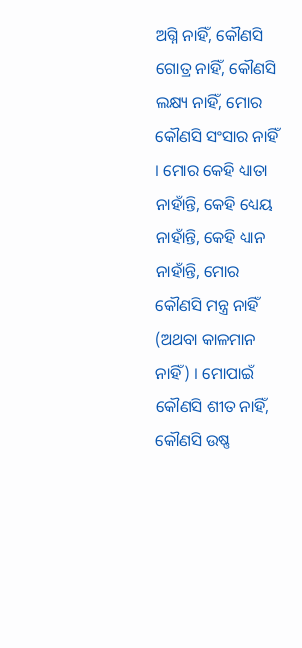ଅଗ୍ନି ନାହିଁ, କୌଣସି ଗୋତ୍ର ନାହିଁ, କୌଣସି ଲକ୍ଷ୍ୟ ନାହିଁ, ମୋର କୌଣସି ସଂସାର ନାହିଁ । ମୋର କେହି ଧ୍ୟାତା ନାହାଁନ୍ତି, କେହି ଧ୍ୟେୟ ନାହାଁନ୍ତି, କେହି ଧ୍ୟାନ ନାହାଁନ୍ତି, ମୋର କୌଣସି ମନ୍ତ୍ର ନାହିଁ (ଅଥବା କାଳମାନ ନାହିଁ) । ମୋପାଇଁ କୌଣସି ଶୀତ ନାହିଁ, କୌଣସି ଉଷ୍ଣ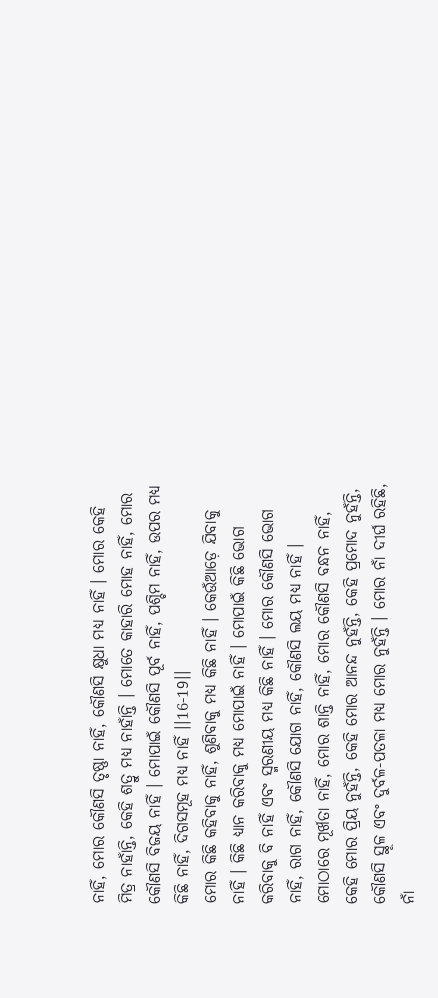ନାହିଁ, ମୋର କୌଣସି ତୃଷ୍ଣା ନାହିଁ, କୌଣସି କ୍ଷୁଧା ମଧ୍ୟ ନାହିଁ । ମୋର କେହି ମିତ୍ର ନାହାଁନ୍ତି, କେହି ଶତ୍ରୁ ମଧ୍ୟ ନାହାଁନ୍ତି । ମୋତେ କାହାରି ମୋହ ନାହିଁ, ମୋର କୌଣସି ବିଜୟ ନାହିଁ । ମୋପାଇଁ କୌଣସି ପୂର୍ବ ନାହିଁ, ପଶ୍ଚିମ ନାହିଁ, ଉପର ମଧ୍ୟ କିଛି ନାହିଁ, ଦିଗସମୂହ ମଧ୍ୟ ନାହିଁ ।।16-19।।
ମୋର କିଛି କହିବାକୁ ନାହିଁ, ଶୁଣିବାକୁ ମଧ୍ୟ କିଛି ନାହିଁ । କେଉଁଆଡ଼େ ଯିବାକୁ ନାହିଁ । କିଛି ଧ୍ୟାନ କରିବାକୁ ମଧ୍ୟ ମୋପାଇଁ ନାହିଁ । ମୋପାଇଁ କିଛି ଭୋଗ କରିବାକୁ ବି ନାହିଁ ଏବଂ ସ୍ମରଣୀୟ ମଧ୍ୟ କିଛି ନାହିଁ । ମୋର କୌଣସି ଭୋଗ ନାହିଁ, ରାଗ ନାହିଁ, କୌଣସି ଯୋଗ ନାହିଁ, କୌଣସି ଲୟ ମଧ୍ୟ ନାହିଁ । ମୋଠାରେ ମୂର୍ଖତା ନାହିଁ, ମୋର ଶାନ୍ତି ନାହିଁ, ମୋର କୌଣସି ବନ୍ଧନ ନାହିଁ, କେହି ମୋର ପ୍ରିୟ ନୁହଁନ୍ତି, କେହି ମୋର ଆନନ୍ଦ ନୁହଁନ୍ତି, କେହି ପ୍ରମୋଦ ନୁହଁନ୍ତି, କୌଣସି ସ୍ଥୂଳ ଏବଂ ଦୁର୍ବଳ-ପତଳା ମଧ୍ୟ ମୋର ନୁହଁନ୍ତି । ମୋର ନାଁ ଦୀର୍ଘ ରହିଛି, ନାଁ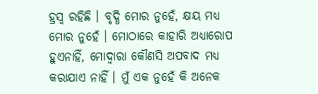ହ୍ରସ୍ୱ ରହିଛି । ବୃଦ୍ଧି ମୋର ନୁହେଁ, କ୍ଷୟ ମଧ୍ୟ ମୋର ନୁହେଁ । ମୋଠାରେ କାହାରି ଅଧ୍ୟାରୋପ ହୁଏନାହିଁ, ମୋଦ୍ୱାରା କୌଣସି ଅପବାଦ ମଧ୍ୟ କରାଯାଏ ନାହିଁ । ମୁଁ ଏକ ନୁହେଁ କି ଅନେକ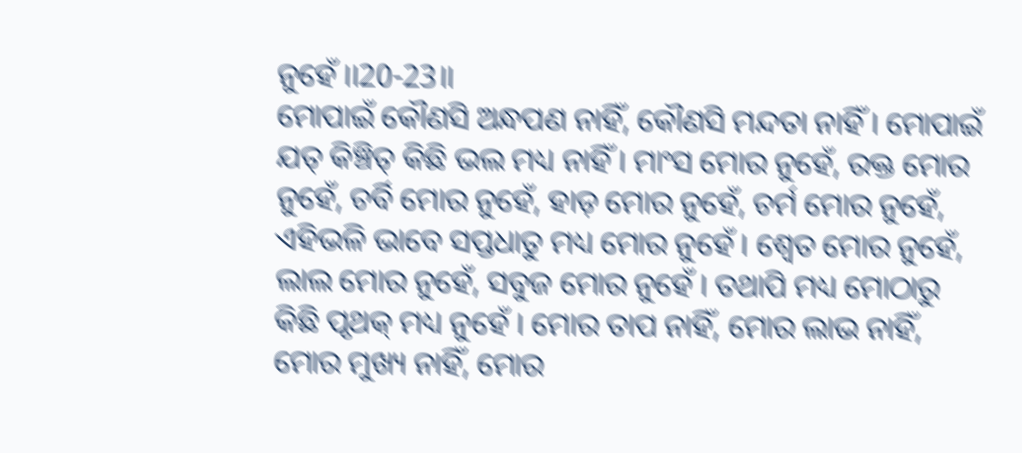ନୁହେଁ ।।20-23।।
ମୋପାଇଁ କୌଣସି ଅନ୍ଧପଣ ନାହିଁ, କୌଣସି ମନ୍ଦତା ନାହିଁ । ମୋପାଇଁ ଯତ୍ କିଞ୍ଚିତ୍ କିଛି ଭଲ ମଧ୍ୟ ନାହିଁ । ମାଂସ ମୋର ନୁହେଁ, ରକ୍ତ ମୋର ନୁହେଁ, ଚର୍ବି ମୋର ନୁହେଁ, ହାଡ଼ ମୋର ନୁହେଁ, ଚର୍ମ ମୋର ନୁହେଁ, ଏହିଭଳି ଭାବେ ସପ୍ତଧାତୁ ମଧ୍ୟ ମୋର ନୁହେଁ । ଶ୍ୱେତ ମୋର ନୁହେଁ, ଲାଲ ମୋର ନୁହେଁ, ସବୁଜ ମୋର ନୁହେଁ । ତଥାପି ମଧ୍ୟ ମୋଠାରୁ କିଛି ପୃଥକ୍ ମଧ୍ୟ ନୁହେଁ । ମୋର ତାପ ନାହିଁ, ମୋର ଲାଭ ନାହିଁ, ମୋର ମୁଖ୍ୟ ନାହିଁ, ମୋର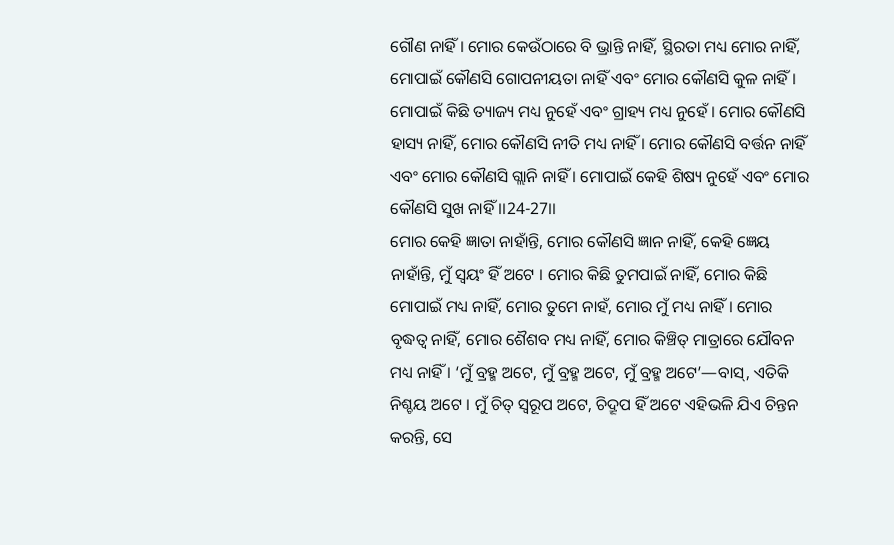ଗୌଣ ନାହିଁ । ମୋର କେଉଁଠାରେ ବି ଭ୍ରାନ୍ତି ନାହିଁ, ସ୍ଥିରତା ମଧ୍ୟ ମୋର ନାହିଁ, ମୋପାଇଁ କୌଣସି ଗୋପନୀୟତା ନାହିଁ ଏବଂ ମୋର କୌଣସି କୁଳ ନାହିଁ । ମୋପାଇଁ କିଛି ତ୍ୟାଜ୍ୟ ମଧ୍ୟ ନୁହେଁ ଏବଂ ଗ୍ରାହ୍ୟ ମଧ୍ୟ ନୁହେଁ । ମୋର କୌଣସି ହାସ୍ୟ ନାହିଁ, ମୋର କୌଣସି ନୀତି ମଧ୍ୟ ନାହିଁ । ମୋର କୌଣସି ବର୍ତ୍ତନ ନାହିଁ ଏବଂ ମୋର କୌଣସି ଗ୍ଲାନି ନାହିଁ । ମୋପାଇଁ କେହି ଶିଷ୍ୟ ନୁହେଁ ଏବଂ ମୋର କୌଣସି ସୁଖ ନାହିଁ ।।24-27।।
ମୋର କେହି ଜ୍ଞାତା ନାହାଁନ୍ତି, ମୋର କୌଣସି ଜ୍ଞାନ ନାହିଁ, କେହି ଜ୍ଞେୟ ନାହାଁନ୍ତି, ମୁଁ ସ୍ୱୟଂ ହିଁ ଅଟେ । ମୋର କିଛି ତୁମପାଇଁ ନାହିଁ, ମୋର କିଛି ମୋପାଇଁ ମଧ୍ୟ ନାହିଁ, ମୋର ତୁମେ ନାହଁ, ମୋର ମୁଁ ମଧ୍ୟ ନାହିଁ । ମୋର ବୃଦ୍ଧତ୍ୱ ନାହିଁ, ମୋର ଶୈଶବ ମଧ୍ୟ ନାହିଁ, ମୋର କିଞ୍ଚିତ୍ ମାତ୍ରାରେ ଯୌବନ ମଧ୍ୟ ନାହିଁ । ‘ମୁଁ ବ୍ରହ୍ମ ଅଟେ, ମୁଁ ବ୍ରହ୍ମ ଅଟେ, ମୁଁ ବ୍ରହ୍ମ ଅଟେ’—ବାସ୍, ଏତିକି ନିଶ୍ଚୟ ଅଟେ । ମୁଁ ଚିତ୍ ସ୍ୱରୂପ ଅଟେ, ଚିଦ୍ରୂପ ହିଁ ଅଟେ ଏହିଭଳି ଯିଏ ଚିନ୍ତନ କରନ୍ତି, ସେ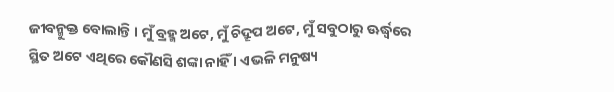ଜୀବନ୍ମୁକ୍ତ ବୋଲାନ୍ତି । ମୁଁ ବ୍ରହ୍ମ ଅଟେ, ମୁଁ ଚିଦ୍ରୂପ ଅଟେ, ମୁଁ ସବୁଠାରୁ ଊର୍ଦ୍ଧ୍ୱରେ ସ୍ଥିତ ଅଟେ ଏଥିରେ କୌଣସି ଶଙ୍କା ନାହିଁ । ଏଭଳି ମନୁଷ୍ୟ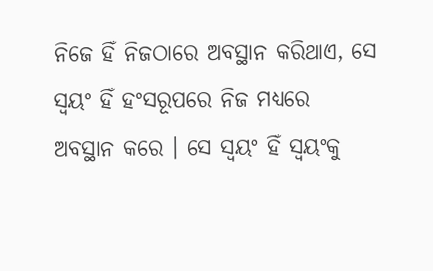ନିଜେ ହିଁ ନିଜଠାରେ ଅବସ୍ଥାନ କରିଥାଏ, ସେ ସ୍ୱୟଂ ହିଁ ହଂସରୂପରେ ନିଜ ମଧ୍ୟରେ ଅବସ୍ଥାନ କରେ । ସେ ସ୍ୱୟଂ ହିଁ ସ୍ୱୟଂକୁ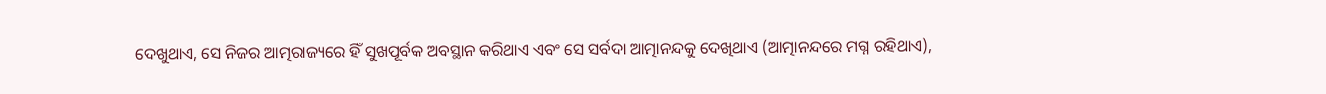ଦେଖୁଥାଏ, ସେ ନିଜର ଆତ୍ମରାଜ୍ୟରେ ହିଁ ସୁଖପୂର୍ବକ ଅବସ୍ଥାନ କରିଥାଏ ଏବଂ ସେ ସର୍ବଦା ଆତ୍ମାନନ୍ଦକୁ ଦେଖିଥାଏ (ଆତ୍ମାନନ୍ଦରେ ମଗ୍ନ ରହିଥାଏ),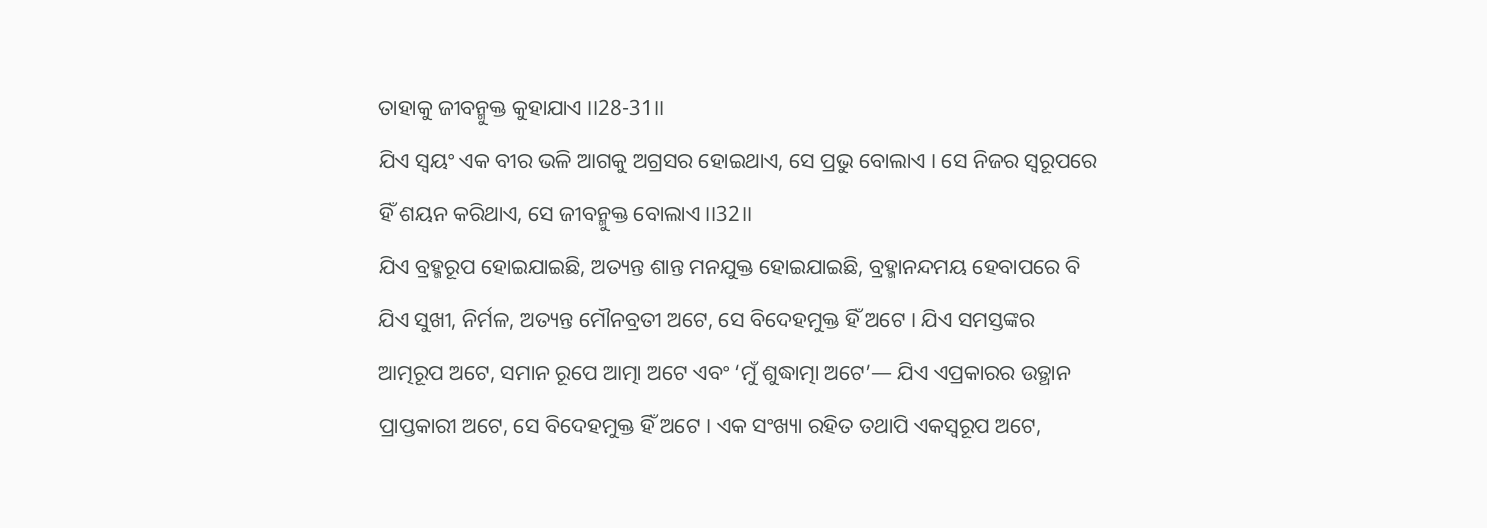ତାହାକୁ ଜୀବନ୍ମୁକ୍ତ କୁହାଯାଏ ।।28-31।।
ଯିଏ ସ୍ୱୟଂ ଏକ ବୀର ଭଳି ଆଗକୁ ଅଗ୍ରସର ହୋଇଥାଏ, ସେ ପ୍ରଭୁ ବୋଲାଏ । ସେ ନିଜର ସ୍ୱରୂପରେ ହିଁ ଶୟନ କରିଥାଏ, ସେ ଜୀବନ୍ମୁକ୍ତ ବୋଲାଏ ।।32।।
ଯିଏ ବ୍ରହ୍ମରୂପ ହୋଇଯାଇଛି, ଅତ୍ୟନ୍ତ ଶାନ୍ତ ମନଯୁକ୍ତ ହୋଇଯାଇଛି, ବ୍ରହ୍ମାନନ୍ଦମୟ ହେବାପରେ ବି ଯିଏ ସୁଖୀ, ନିର୍ମଳ, ଅତ୍ୟନ୍ତ ମୌନବ୍ରତୀ ଅଟେ, ସେ ବିଦେହମୁକ୍ତ ହିଁ ଅଟେ । ଯିଏ ସମସ୍ତଙ୍କର ଆତ୍ମରୂପ ଅଟେ, ସମାନ ରୂପେ ଆତ୍ମା ଅଟେ ଏବଂ ‘ମୁଁ ଶୁଦ୍ଧାତ୍ମା ଅଟେ’— ଯିଏ ଏପ୍ରକାରର ଉତ୍ଥାନ ପ୍ରାପ୍ତକାରୀ ଅଟେ, ସେ ବିଦେହମୁକ୍ତ ହିଁ ଅଟେ । ଏକ ସଂଖ୍ୟା ରହିତ ତଥାପି ଏକସ୍ୱରୂପ ଅଟେ,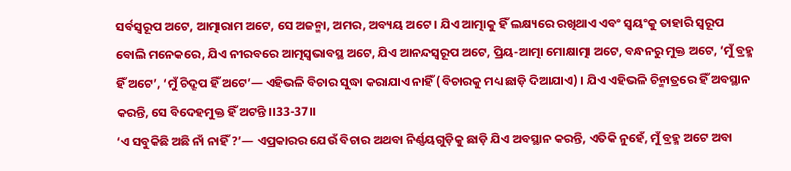ସର୍ବସ୍ୱରୂପ ଅଟେ, ଆତ୍ମାରାମ ଅଟେ, ସେ ଅଜନ୍ମା, ଅମର, ଅବ୍ୟୟ ଅଟେ । ଯିଏ ଆତ୍ମାକୁ ହିଁ ଲକ୍ଷ୍ୟରେ ରଖିଥାଏ ଏବଂ ସ୍ୱୟଂକୁ ତାହାରି ସ୍ୱରୂପ ବୋଲି ମନେକରେ, ଯିଏ ନୀରବରେ ଆତ୍ମସ୍ୱଭାବସ୍ଥ ଅଟେ, ଯିଏ ଆନନ୍ଦସ୍ୱରୂପ ଅଟେ, ପ୍ରିୟ-ଆତ୍ମା ମୋକ୍ଷାତ୍ମା ଅଟେ, ବନ୍ଧନରୁ ମୁକ୍ତ ଅଟେ, ‘ମୁଁ ବ୍ରହ୍ମ ହିଁ ଅଟେ’, ‘ମୁଁ ଚିଦ୍ରୂପ ହିଁ ଅଟେ’— ଏହିଭଳି ବିଚାର ସୁଦ୍ଧା କରାଯାଏ ନାହିଁ (ବିଚାରକୁ ମଧ୍ୟ ଛାଡ଼ି ଦିଆଯାଏ) । ଯିଏ ଏହିଭଳି ଚିନ୍ମାତ୍ରରେ ହିଁ ଅବସ୍ଥାନ କରନ୍ତି, ସେ ବିଦେହମୁକ୍ତ ହିଁ ଅଟନ୍ତି ।।33-37।।
‘ଏ ସବୁକିଛି ଅଛି ନାଁ ନାହିଁ ?’— ଏପ୍ରକାରର ଯେଉଁ ବିଚାର ଅଥବା ନିର୍ଣ୍ଣୟଗୁଡ଼ିକୁ ଛାଡ଼ି ଯିଏ ଅବସ୍ଥାନ କରନ୍ତି, ଏତିକି ନୁହେଁ, ମୁଁ ବ୍ରହ୍ମ ଅଟେ ଅବା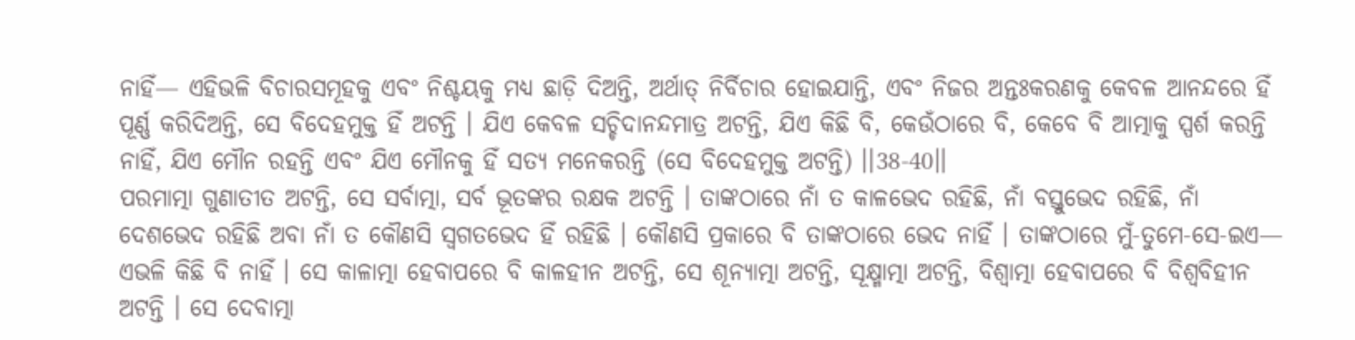ନାହିଁ— ଏହିଭଳି ବିଚାରସମୂହକୁ ଏବଂ ନିଶ୍ଚୟକୁ ମଧ୍ୟ ଛାଡ଼ି ଦିଅନ୍ତି, ଅର୍ଥାତ୍ ନିର୍ବିଚାର ହୋଇଯାନ୍ତି, ଏବଂ ନିଜର ଅନ୍ତଃକରଣକୁ କେବଳ ଆନନ୍ଦରେ ହିଁ ପୂର୍ଣ୍ଣ କରିଦିଅନ୍ତି, ସେ ବିଦେହମୁକ୍ତ ହିଁ ଅଟନ୍ତି । ଯିଏ କେବଳ ସଚ୍ଚିଦାନନ୍ଦମାତ୍ର ଅଟନ୍ତି, ଯିଏ କିଛି ବି, କେଉଁଠାରେ ବି, କେବେ ବି ଆତ୍ମାକୁ ସ୍ପର୍ଶ କରନ୍ତି ନାହିଁ, ଯିଏ ମୌନ ରହନ୍ତି ଏବଂ ଯିଏ ମୌନକୁ ହିଁ ସତ୍ୟ ମନେକରନ୍ତି (ସେ ବିଦେହମୁକ୍ତ ଅଟନ୍ତି) ।।38-40।।
ପରମାତ୍ମା ଗୁଣାତୀତ ଅଟନ୍ତି, ସେ ସର୍ବାତ୍ମା, ସର୍ବ ଭୂତଙ୍କର ରକ୍ଷକ ଅଟନ୍ତି । ତାଙ୍କଠାରେ ନାଁ ତ କାଳଭେଦ ରହିଛି, ନାଁ ବସ୍ତୁଭେଦ ରହିଛି, ନାଁ ଦେଶଭେଦ ରହିଛି ଅବା ନାଁ ତ କୌଣସି ସ୍ୱଗତଭେଦ ହିଁ ରହିଛି । କୌଣସି ପ୍ରକାରେ ବି ତାଙ୍କଠାରେ ଭେଦ ନାହିଁ । ତାଙ୍କଠାରେ ମୁଁ-ତୁମେ-ସେ-ଇଏ— ଏଭଳି କିଛି ବି ନାହିଁ । ସେ କାଳାତ୍ମା ହେବାପରେ ବି କାଳହୀନ ଅଟନ୍ତି, ସେ ଶୂନ୍ୟାତ୍ମା ଅଟନ୍ତି, ସୂକ୍ଷ୍ମାତ୍ମା ଅଟନ୍ତି, ବିଶ୍ୱାତ୍ମା ହେବାପରେ ବି ବିଶ୍ୱବିହୀନ ଅଟନ୍ତି । ସେ ଦେବାତ୍ମା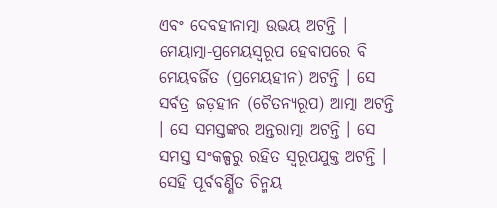ଏବଂ ଦେବହୀନାତ୍ମା ଉଭୟ ଅଟନ୍ତି । ମେୟାତ୍ମା-ପ୍ରମେୟସ୍ୱରୂପ ହେବାପରେ ବି ମେୟବର୍ଜିତ (ପ୍ରମେୟହୀନ) ଅଟନ୍ତି । ସେ ସର୍ବତ୍ର ଜଡ଼ହୀନ (ଚୈତନ୍ୟରୂପ) ଆତ୍ମା ଅଟନ୍ତି । ସେ ସମସ୍ତଙ୍କର ଅନ୍ତରାତ୍ମା ଅଟନ୍ତି । ସେ ସମସ୍ତ ସଂକଳ୍ପରୁ ରହିତ ସ୍ୱରୂପଯୁକ୍ତ ଅଟନ୍ତି । ସେହି ପୂର୍ବବର୍ଣ୍ଣିତ ଚିନ୍ମୟ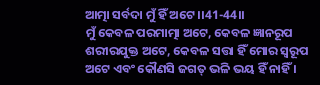ଆତ୍ମା ସର୍ବଦା ମୁଁ ହିଁ ଅଟେ ।।41-44।।
ମୁଁ କେବଳ ପରମାତ୍ମା ଅଟେ, କେବଳ ଜ୍ଞାନରୂପ ଶରୀରଯୁକ୍ତ ଅଟେ, କେବଳ ସତ୍ତା ହିଁ ମୋର ସ୍ୱରୂପ ଅଟେ ଏବଂ କୌଣସି ଜଗତ୍ ଭଳି ଭୟ ହିଁ ନାହିଁ ।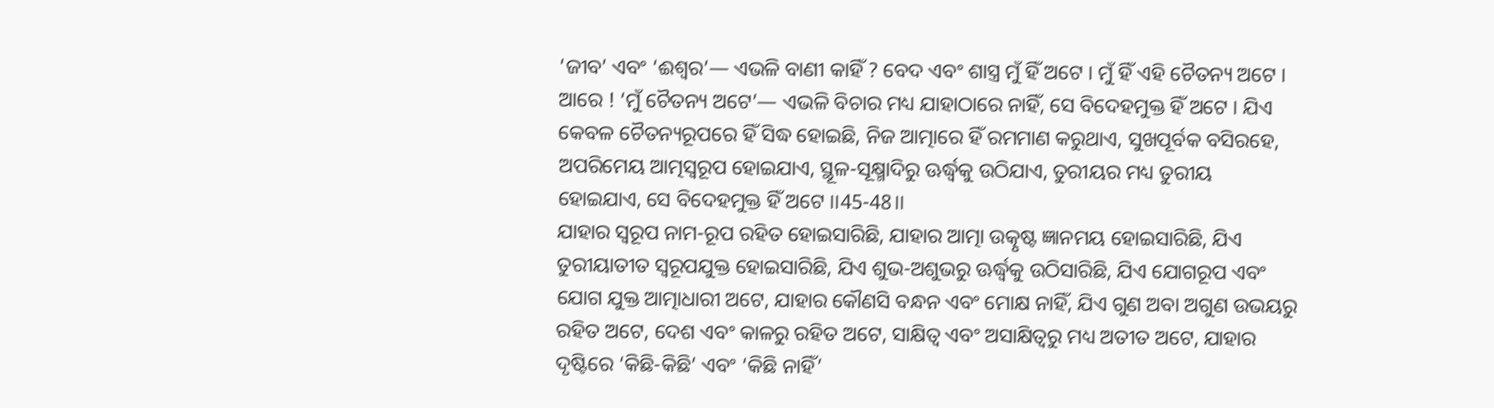‘ଜୀବ’ ଏବଂ ‘ଈଶ୍ୱର’— ଏଭଳି ବାଣୀ କାହିଁ ? ବେଦ ଏବଂ ଶାସ୍ତ୍ର ମୁଁ ହିଁ ଅଟେ । ମୁଁ ହିଁ ଏହି ଚୈତନ୍ୟ ଅଟେ । ଆରେ ! ‘ମୁଁ ଚୈତନ୍ୟ ଅଟେ’— ଏଭଳି ବିଚାର ମଧ୍ୟ ଯାହାଠାରେ ନାହିଁ, ସେ ବିଦେହମୁକ୍ତ ହିଁ ଅଟେ । ଯିଏ କେବଳ ଚୈତନ୍ୟରୂପରେ ହିଁ ସିଦ୍ଧ ହୋଇଛି, ନିଜ ଆତ୍ମାରେ ହିଁ ରମମାଣ କରୁଥାଏ, ସୁଖପୂର୍ବକ ବସିରହେ, ଅପରିମେୟ ଆତ୍ମସ୍ୱରୂପ ହୋଇଯାଏ, ସ୍ଥୂଳ-ସୂକ୍ଷ୍ମାଦିରୁ ଊର୍ଦ୍ଧ୍ୱକୁ ଉଠିଯାଏ, ତୁରୀୟର ମଧ୍ୟ ତୁରୀୟ ହୋଇଯାଏ, ସେ ବିଦେହମୁକ୍ତ ହିଁ ଅଟେ ।।45-48।।
ଯାହାର ସ୍ୱରୂପ ନାମ-ରୂପ ରହିତ ହୋଇସାରିଛି, ଯାହାର ଆତ୍ମା ଉତ୍କୃଷ୍ଟ ଜ୍ଞାନମୟ ହୋଇସାରିଛି, ଯିଏ ତୁରୀୟାତୀତ ସ୍ୱରୂପଯୁକ୍ତ ହୋଇସାରିଛି, ଯିଏ ଶୁଭ-ଅଶୁଭରୁ ଊର୍ଦ୍ଧ୍ୱକୁ ଉଠିସାରିଛି, ଯିଏ ଯୋଗରୂପ ଏବଂ ଯୋଗ ଯୁକ୍ତ ଆତ୍ମାଧାରୀ ଅଟେ, ଯାହାର କୌଣସି ବନ୍ଧନ ଏବଂ ମୋକ୍ଷ ନାହିଁ, ଯିଏ ଗୁଣ ଅବା ଅଗୁଣ ଉଭୟରୁ ରହିତ ଅଟେ, ଦେଶ ଏବଂ କାଳରୁ ରହିତ ଅଟେ, ସାକ୍ଷିତ୍ୱ ଏବଂ ଅସାକ୍ଷିତ୍ୱରୁ ମଧ୍ୟ ଅତୀତ ଅଟେ, ଯାହାର ଦୃଷ୍ଟିରେ ‘କିଛି-କିଛି’ ଏବଂ ‘କିଛି ନାହିଁ’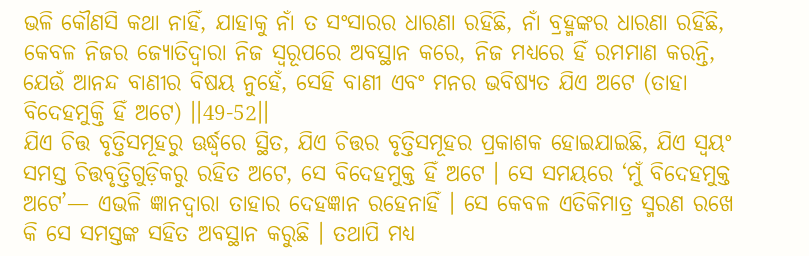ଭଳି କୌଣସି କଥା ନାହିଁ, ଯାହାକୁ ନାଁ ତ ସଂସାରର ଧାରଣା ରହିଛି, ନାଁ ବ୍ରହ୍ମଙ୍କର ଧାରଣା ରହିଛି, କେବଳ ନିଜର ଜ୍ୟୋତିଦ୍ୱାରା ନିଜ ସ୍ୱରୂପରେ ଅବସ୍ଥାନ କରେ, ନିଜ ମଧ୍ୟରେ ହିଁ ରମମାଣ କରନ୍ତି, ଯେଉଁ ଆନନ୍ଦ ବାଣୀର ବିଷୟ ନୁହେଁ, ସେହି ବାଣୀ ଏବଂ ମନର ଭବିଷ୍ୟତ ଯିଏ ଅଟେ (ତାହା ବିଦେହମୁକ୍ତି ହିଁ ଅଟେ) ।।49-52।।
ଯିଏ ଚିତ୍ତ ବୃତ୍ତିସମୂହରୁ ଊର୍ଦ୍ଧ୍ୱରେ ସ୍ଥିତ, ଯିଏ ଚିତ୍ତର ବୃତ୍ତିସମୂହର ପ୍ରକାଶକ ହୋଇଯାଇଛି, ଯିଏ ସ୍ୱୟଂ ସମସ୍ତ ଚିତ୍ତବୃତ୍ତିଗୁଡ଼ିକରୁ ରହିତ ଅଟେ, ସେ ବିଦେହମୁକ୍ତ ହିଁ ଅଟେ । ସେ ସମୟରେ ‘ମୁଁ ବିଦେହମୁକ୍ତ ଅଟେ’— ଏଭଳି ଜ୍ଞାନଦ୍ୱାରା ତାହାର ଦେହଜ୍ଞାନ ରହେନାହିଁ । ସେ କେବଳ ଏତିକିମାତ୍ର ସ୍ମରଣ ରଖେ କି ସେ ସମସ୍ତଙ୍କ ସହିତ ଅବସ୍ଥାନ କରୁଛି । ତଥାପି ମଧ୍ୟ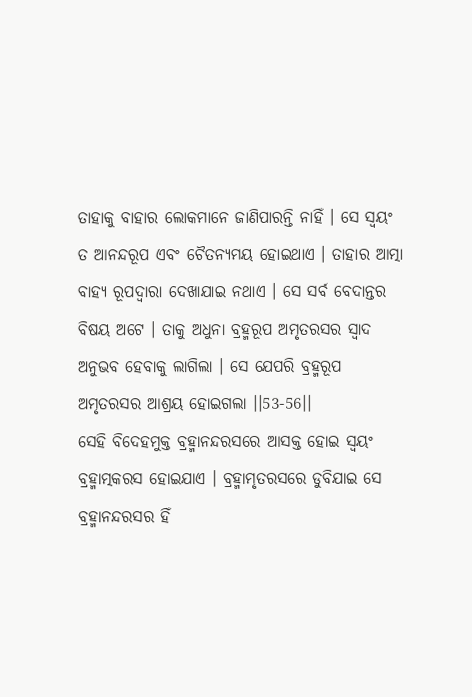ତାହାକୁ ବାହାର ଲୋକମାନେ ଜାଣିପାରନ୍ତି ନାହିଁ । ସେ ସ୍ୱୟଂ ତ ଆନନ୍ଦରୂପ ଏବଂ ଚୈତନ୍ୟମୟ ହୋଇଥାଏ । ତାହାର ଆତ୍ମା ବାହ୍ୟ ରୂପଦ୍ୱାରା ଦେଖାଯାଇ ନଥାଏ । ସେ ସର୍ବ ବେଦାନ୍ତର ବିଷୟ ଅଟେ । ତାକୁ ଅଧୁନା ବ୍ରହ୍ମରୂପ ଅମୃତରସର ସ୍ୱାଦ ଅନୁଭବ ହେବାକୁ ଲାଗିଲା । ସେ ଯେପରି ବ୍ରହ୍ମରୂପ ଅମୃତରସର ଆଶ୍ରୟ ହୋଇଗଲା ।।53-56।।
ସେହି ବିଦେହମୁକ୍ତ ବ୍ରହ୍ମାନନ୍ଦରସରେ ଆସକ୍ତ ହୋଇ ସ୍ୱୟଂ ବ୍ରହ୍ମାତ୍ମକରସ ହୋଇଯାଏ । ବ୍ରହ୍ମାମୃତରସରେ ଡୁବିଯାଇ ସେ ବ୍ରହ୍ମାନନ୍ଦରସର ହିଁ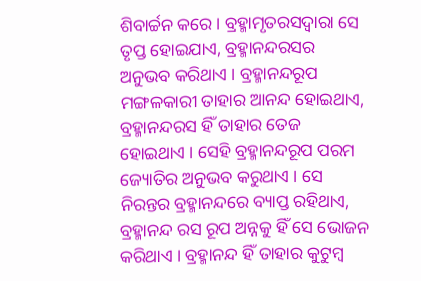ଶିବାର୍ଚ୍ଚନ କରେ । ବ୍ରହ୍ମାମୃତରସଦ୍ୱାରା ସେ ତୃପ୍ତ ହୋଇଯାଏ, ବ୍ରହ୍ମାନନ୍ଦରସର ଅନୁଭବ କରିଥାଏ । ବ୍ରହ୍ମାନନ୍ଦରୂପ ମଙ୍ଗଳକାରୀ ତାହାର ଆନନ୍ଦ ହୋଇଥାଏ, ବ୍ରହ୍ମାନନ୍ଦରସ ହିଁ ତାହାର ତେଜ ହୋଇଥାଏ । ସେହି ବ୍ରହ୍ମାନନ୍ଦରୂପ ପରମ ଜ୍ୟୋତିର ଅନୁଭବ କରୁଥାଏ । ସେ ନିରନ୍ତର ବ୍ରହ୍ମାନନ୍ଦରେ ବ୍ୟାପ୍ତ ରହିଥାଏ, ବ୍ରହ୍ମାନନ୍ଦ ରସ ରୂପ ଅନ୍ନକୁ ହିଁ ସେ ଭୋଜନ କରିଥାଏ । ବ୍ରହ୍ମାନନ୍ଦ ହିଁ ତାହାର କୁଟୁମ୍ବ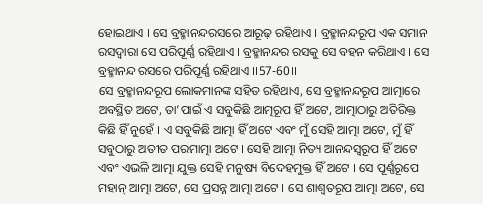ହୋଇଥାଏ । ସେ ବ୍ରହ୍ମାନନ୍ଦରସରେ ଆରୂଢ଼ ରହିଥାଏ । ବ୍ରହ୍ମାନନ୍ଦରୂପ ଏକ ସମାନ ରସଦ୍ୱାରା ସେ ପରିପୂର୍ଣ୍ଣ ରହିଥାଏ । ବ୍ରହ୍ମାନନ୍ଦର ରସକୁ ସେ ବହନ କରିଥାଏ । ସେ ବ୍ରହ୍ମାନନ୍ଦ ରସରେ ପରିପୂର୍ଣ୍ଣ ରହିଥାଏ ।।57-60।।
ସେ ବ୍ରହ୍ମାନନ୍ଦରୂପ ଲୋକମାନଙ୍କ ସହିତ ରହିଥାଏ, ସେ ବ୍ରହ୍ମାନନ୍ଦରୂପ ଆତ୍ମାରେ ଅବସ୍ଥିତ ଅଟେ, ତା’ପାଇଁ ଏ ସବୁକିଛି ଆତ୍ମରୂପ ହିଁ ଅଟେ, ଆତ୍ମାଠାରୁ ଅତିରିକ୍ତ କିଛି ହିଁ ନୁହେଁ । ଏ ସବୁକିଛି ଆତ୍ମା ହିଁ ଅଟେ ଏବଂ ମୁଁ ସେହି ଆତ୍ମା ଅଟେ, ମୁଁ ହିଁ ସବୁଠାରୁ ଅତୀତ ପରମାତ୍ମା ଅଟେ । ସେହି ଆତ୍ମା ନିତ୍ୟ ଆନନ୍ଦସ୍ୱରୂପ ହିଁ ଅଟେ ଏବଂ ଏଭଳି ଆତ୍ମା ଯୁକ୍ତ ସେହି ମନୁଷ୍ୟ ବିଦେହମୁକ୍ତ ହିଁ ଅଟେ । ସେ ପୂର୍ଣ୍ଣରୂପେ ମହାନ୍ ଆତ୍ମା ଅଟେ, ସେ ପ୍ରସନ୍ନ ଆତ୍ମା ଅଟେ । ସେ ଶାଶ୍ୱତରୂପ ଆତ୍ମା ଅଟେ, ସେ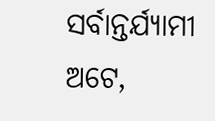ସର୍ବାନ୍ତର୍ଯ୍ୟାମୀ ଅଟେ,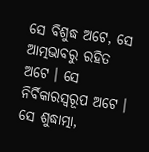ସେ ବିଶୁଦ୍ଧ ଅଟେ, ସେ ଆତ୍ମଭାବରୁ ରହିତ ଅଟେ । ସେ ନିର୍ବିକାରସ୍ୱରୂପ ଅଟେ । ସେ ଶୁଦ୍ଧାତ୍ମା,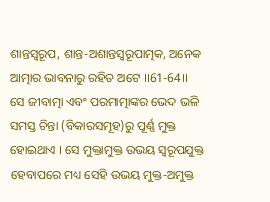ଶାନ୍ତସ୍ୱରୂପ, ଶାନ୍ତ-ଅଶାନ୍ତସ୍ୱରୂପାତ୍ମକ, ଅନେକ ଆତ୍ମାର ଭାବନାରୁ ରହିତ ଅଟେ ।।61-64।।
ସେ ଜୀବାତ୍ମା ଏବଂ ପରମାତ୍ମାଙ୍କର ଭେଦ ଭଳି ସମସ୍ତ ଚିନ୍ତା (ବିକାରସମୂହ)ରୁ ପୂର୍ଣ୍ଣ ମୁକ୍ତ ହୋଇଥାଏ । ସେ ମୁକ୍ତାମୁକ୍ତ ଉଭୟ ସ୍ୱରୂପଯୁକ୍ତ ହେବାପରେ ମଧ୍ୟ ସେହି ଉଭୟ ମୁକ୍ତ-ଅମୁକ୍ତ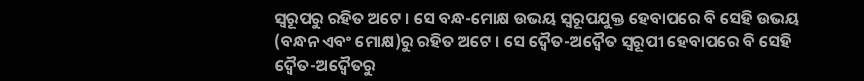ସ୍ୱରୂପରୁ ରହିତ ଅଟେ । ସେ ବନ୍ଧ-ମୋକ୍ଷ ଉଭୟ ସ୍ୱରୂପଯୁକ୍ତ ହେବାପରେ ବି ସେହି ଉଭୟ (ବନ୍ଧନ ଏବଂ ମୋକ୍ଷ)ରୁ ରହିତ ଅଟେ । ସେ ଦ୍ୱୈତ-ଅଦ୍ୱୈତ ସ୍ୱରୂପୀ ହେବାପରେ ବି ସେହି ଦ୍ୱୈତ-ଅଦ୍ୱୈତରୁ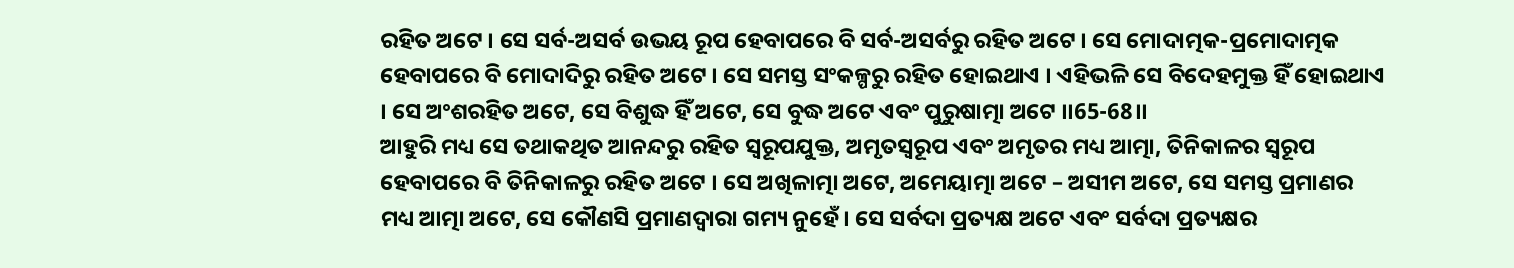ରହିତ ଅଟେ । ସେ ସର୍ବ-ଅସର୍ବ ଉଭୟ ରୂପ ହେବାପରେ ବି ସର୍ବ-ଅସର୍ବରୁ ରହିତ ଅଟେ । ସେ ମୋଦାତ୍ମକ-ପ୍ରମୋଦାତ୍ମକ ହେବାପରେ ବି ମୋଦାଦିରୁ ରହିତ ଅଟେ । ସେ ସମସ୍ତ ସଂକଳ୍ପରୁ ରହିତ ହୋଇଥାଏ । ଏହିଭଳି ସେ ବିଦେହମୁକ୍ତ ହିଁ ହୋଇଥାଏ । ସେ ଅଂଶରହିତ ଅଟେ, ସେ ବିଶୁଦ୍ଧ ହିଁ ଅଟେ, ସେ ବୁଦ୍ଧ ଅଟେ ଏବଂ ପୁରୁଷାତ୍ମା ଅଟେ ।।65-68।।
ଆହୁରି ମଧ୍ୟ ସେ ତଥାକଥିତ ଆନନ୍ଦରୁ ରହିତ ସ୍ୱରୂପଯୁକ୍ତ, ଅମୃତସ୍ୱରୂପ ଏବଂ ଅମୃତର ମଧ୍ୟ ଆତ୍ମା, ତିନିକାଳର ସ୍ୱରୂପ ହେବାପରେ ବି ତିନିକାଳରୁ ରହିତ ଅଟେ । ସେ ଅଖିଳାତ୍ମା ଅଟେ, ଅମେୟାତ୍ମା ଅଟେ – ଅସୀମ ଅଟେ, ସେ ସମସ୍ତ ପ୍ରମାଣର ମଧ୍ୟ ଆତ୍ମା ଅଟେ, ସେ କୌଣସି ପ୍ରମାଣଦ୍ୱାରା ଗମ୍ୟ ନୁହେଁ । ସେ ସର୍ବଦା ପ୍ରତ୍ୟକ୍ଷ ଅଟେ ଏବଂ ସର୍ବଦା ପ୍ରତ୍ୟକ୍ଷର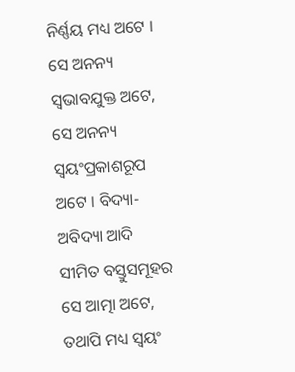ନିର୍ଣ୍ଣୟ ମଧ୍ୟ ଅଟେ । ସେ ଅନନ୍ୟ ସ୍ୱଭାବଯୁକ୍ତ ଅଟେ, ସେ ଅନନ୍ୟ ସ୍ୱୟଂପ୍ରକାଶରୂପ ଅଟେ । ବିଦ୍ୟା-ଅବିଦ୍ୟା ଆଦି ସୀମିତ ବସ୍ତୁସମୂହର ସେ ଆତ୍ମା ଅଟେ, ତଥାପି ମଧ୍ୟ ସ୍ୱୟଂ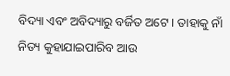ବିଦ୍ୟା ଏବଂ ଅବିଦ୍ୟାରୁ ବର୍ଜିତ ଅଟେ । ତାହାକୁ ନାଁ ନିତ୍ୟ କୁହାଯାଇପାରିବ ଆଉ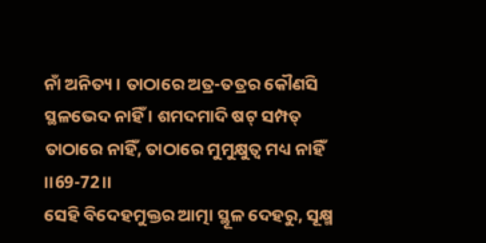ନାଁ ଅନିତ୍ୟ । ତାଠାରେ ଅତ୍ର-ତତ୍ରର କୌଣସି ସ୍ଥଳଭେଦ ନାହିଁ । ଶମଦମାଦି ଷଟ୍ ସମ୍ପତ୍ ତାଠାରେ ନାହିଁ, ତାଠାରେ ମୁମୁକ୍ଷୁତ୍ୱ ମଧ୍ୟ ନାହିଁ ।।69-72।।
ସେହି ବିଦେହମୁକ୍ତର ଆତ୍ମା ସ୍ଥୂଳ ଦେହରୁ, ସୂକ୍ଷ୍ମ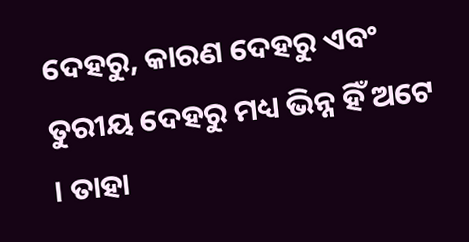ଦେହରୁ, କାରଣ ଦେହରୁ ଏବଂ ତୁରୀୟ ଦେହରୁ ମଧ୍ୟ ଭିନ୍ନ ହିଁ ଅଟେ । ତାହା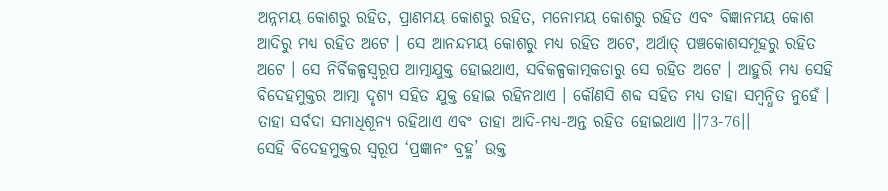ଅନ୍ନମୟ କୋଶରୁ ରହିତ, ପ୍ରାଣମୟ କୋଶରୁ ରହିତ, ମନୋମୟ କୋଶରୁ ରହିତ ଏବଂ ବିଜ୍ଞାନମୟ କୋଶ ଆଦିରୁ ମଧ୍ୟ ରହିତ ଅଟେ । ସେ ଆନନ୍ଦମୟ କୋଶରୁ ମଧ୍ୟ ରହିତ ଅଟେ, ଅର୍ଥାତ୍ ପଞ୍ଚକୋଶସମୂହରୁ ରହିତ ଅଟେ । ସେ ନିର୍ବିକଳ୍ପସ୍ୱରୂପ ଆତ୍ମାଯୁକ୍ତ ହୋଇଥାଏ, ସବିକଳ୍ପକାତ୍ମକତାରୁ ସେ ରହିତ ଅଟେ । ଆହୁରି ମଧ୍ୟ ସେହି ବିଦେହମୁକ୍ତର ଆତ୍ମା ଦୃଶ୍ୟ ସହିତ ଯୁକ୍ତ ହୋଇ ରହିନଥାଏ । କୌଣସି ଶବ୍ଦ ସହିତ ମଧ୍ୟ ତାହା ସମ୍ବନ୍ଧିତ ନୁହେଁ । ତାହା ସର୍ବଦା ସମାଧିଶୂନ୍ୟ ରହିଥାଏ ଏବଂ ତାହା ଆଦି-ମଧ୍ୟ-ଅନ୍ତ ରହିତ ହୋଇଥାଏ ।।73-76।।
ସେହି ବିଦେହମୁକ୍ତର ସ୍ୱରୂପ ‘ପ୍ରଜ୍ଞାନଂ ବ୍ରହ୍ମ’ ଉକ୍ତ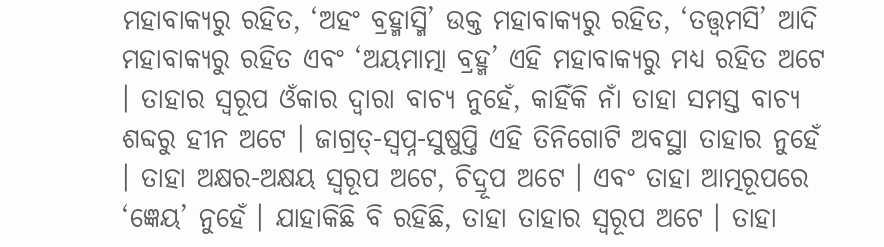ମହାବାକ୍ୟରୁ ରହିତ, ‘ଅହଂ ବ୍ରହ୍ମାସ୍ମି’ ଉକ୍ତ ମହାବାକ୍ୟରୁ ରହିତ, ‘ତତ୍ତ୍ୱମସି’ ଆଦି ମହାବାକ୍ୟରୁ ରହିତ ଏବଂ ‘ଅୟମାତ୍ମା ବ୍ରହ୍ମ’ ଏହି ମହାବାକ୍ୟରୁ ମଧ୍ୟ ରହିତ ଅଟେ । ତାହାର ସ୍ୱରୂପ ଓଁକାର ଦ୍ୱାରା ବାଚ୍ୟ ନୁହେଁ, କାହିଁକି ନାଁ ତାହା ସମସ୍ତ ବାଚ୍ୟ ଶବ୍ଦରୁ ହୀନ ଅଟେ । ଜାଗ୍ରତ୍-ସ୍ୱପ୍ନ-ସୁଷୁପ୍ତି ଏହି ତିନିଗୋଟି ଅବସ୍ଥା ତାହାର ନୁହେଁ । ତାହା ଅକ୍ଷର-ଅକ୍ଷୟ ସ୍ୱରୂପ ଅଟେ, ଚିଦ୍ରୂପ ଅଟେ । ଏବଂ ତାହା ଆତ୍ମରୂପରେ ‘ଜ୍ଞେୟ’ ନୁହେଁ । ଯାହାକିଛି ବି ରହିଛି, ତାହା ତାହାର ସ୍ୱରୂପ ଅଟେ । ତାହା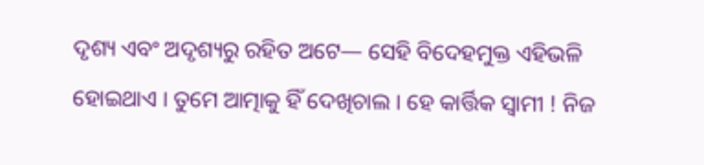ଦୃଶ୍ୟ ଏବଂ ଅଦୃଶ୍ୟରୁ ରହିତ ଅଟେ— ସେହି ବିଦେହମୁକ୍ତ ଏହିଭଳି ହୋଇଥାଏ । ତୁମେ ଆତ୍ମାକୁ ହିଁ ଦେଖିଚାଲ । ହେ କାର୍ତ୍ତିକ ସ୍ୱାମୀ ! ନିଜ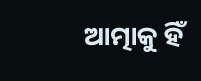ଆତ୍ମାକୁ ହିଁ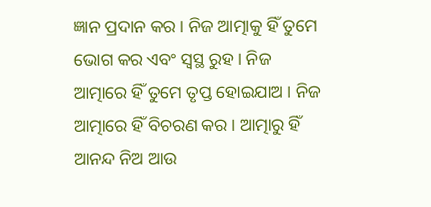ଜ୍ଞାନ ପ୍ରଦାନ କର । ନିଜ ଆତ୍ମାକୁ ହିଁ ତୁମେ ଭୋଗ କର ଏବଂ ସ୍ୱସ୍ଥ ରୁହ । ନିଜ ଆତ୍ମାରେ ହିଁ ତୁମେ ତୃପ୍ତ ହୋଇଯାଅ । ନିଜ ଆତ୍ମାରେ ହିଁ ବିଚରଣ କର । ଆତ୍ମାରୁ ହିଁ ଆନନ୍ଦ ନିଅ ଆଉ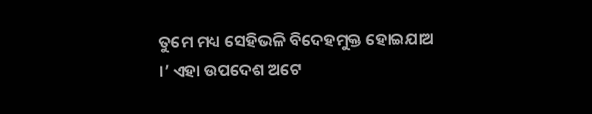ତୁମେ ମଧ୍ୟ ସେହିଭଳି ବିଦେହମୁକ୍ତ ହୋଇଯାଅ ।’ ଏହା ଉପଦେଶ ଅଟେ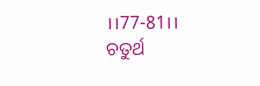।।77-81।।
ଚତୁର୍ଥ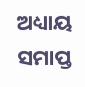ଅଧ୍ୟାୟ ସମାପ୍ତ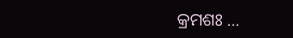କ୍ରମଶଃ …